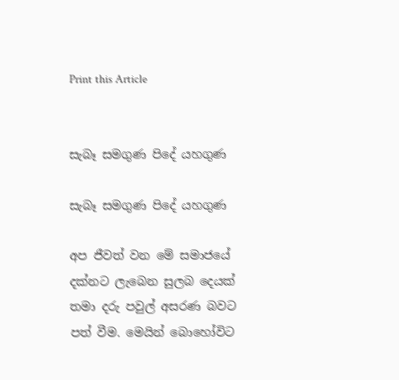Print this Article


සැබෑ සමගුණ පිදේ යහගුණ

සැබෑ සමගුණ පිදේ යහගුණ

අප ජීවත් වන මේ සමාජයේ දක්නට ලැබෙන සුලබ දෙයක් තමා දරු පවුල් අසරණ බවට පත් වීම. මෙයින් බොහෝවිට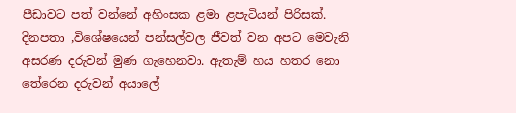පීඩාවට පත් වන්නේ අහිංසක ළමා ළපැටියන් පිරිසක්. දිනපතා ,විශේෂයෙන් පන්සල්වල ජීවත් වන අපට මෙවැනි අසරණ දරුවන් මුණ ගැහෙනවා. ඇතැම් හය හතර නො තේරෙන දරුවන් අයාලේ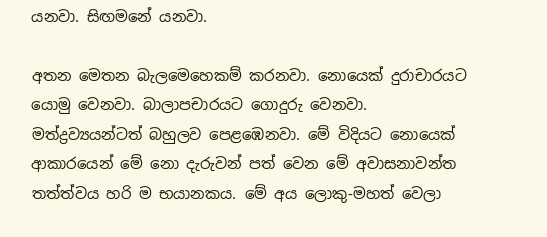යනවා. සිඟමනේ යනවා.

අතන මෙතන බැලමෙහෙකම් කරනවා. නොයෙක් දුරාචාරයට යොමු වෙනවා. බාලාපචාරයට ගොදුරු වෙනවා. මත්ද්‍රව්‍යයන්ටත් බහුලව පෙළඹෙනවා. මේ විදියට නොයෙක් ආකාරයෙන් මේ නො දැරුවන් පත් වෙන මේ අවාසනාවන්ත තත්ත්වය හරි ම භයානකය. මේ අය ලොකු-මහත් වෙලා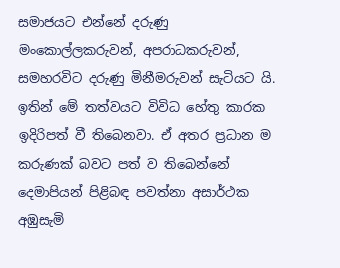සමාජයට එන්නේ දරුණු මංකොල්ලකරුවන්, අපරාධකරුවන්, සමහරවිට දරුණු මිනීමරුවන් සැටියට යි. ඉතින් මේ තත්වයට විවිධ හේතු කාරක ඉදිරිපත් වී තිබෙනවා. ඒ අතර ප්‍රධාන ම කරුණක් බවට පත් ව තිබෙන්නේ දෙමාපියන් පිළිබඳ පවත්නා අසාර්ථක අඹුසැමි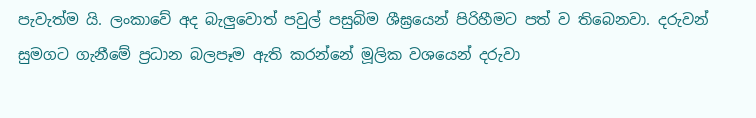පැවැත්ම යි. ලංකාවේ අද බැලුවොත් පවුල් පසුබිම ශීඝ්‍රයෙන් පිරිහීමට පත් ව තිබෙනවා. දරුවන් සුමගට ගැනීමේ ප්‍රධාන බලපෑම ඇති කරන්නේ මූලික වශයෙන් දරුවා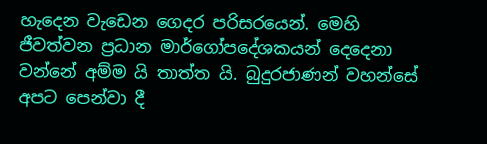හැදෙන වැඩෙන ගෙදර පරිසරයෙන්. මෙහි ජීවත්වන ප්‍රධාන මාර්ගෝපදේශකයන් දෙදෙනා වන්නේ අම්ම යි තාත්ත යි. බුදුරජාණන් වහන්සේ අපට පෙන්වා දී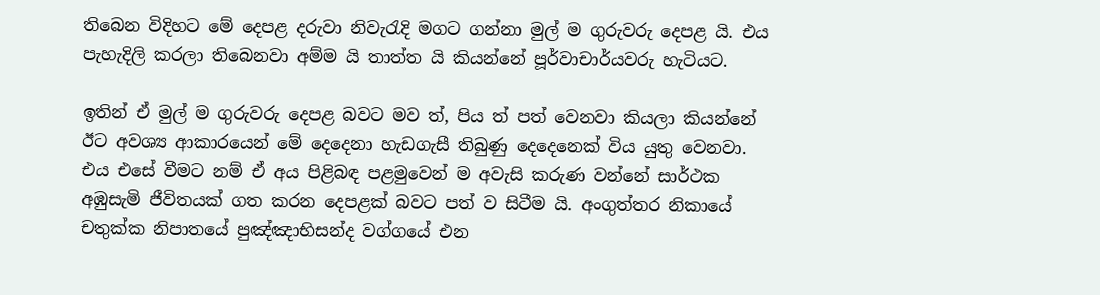තිබෙන විදිහට මේ දෙපළ දරුවා නිවැරැදි මගට ගන්නා මුල් ම ගුරුවරු දෙපළ යි. එය පැහැදිලි කරලා තිබෙනවා අම්ම යි තාත්ත යි කියන්නේ පූර්වාචාර්යවරු හැටියට.

ඉතින් ඒ මුල් ම ගුරුවරු දෙපළ බවට මව ත්, පිය ත් පත් වෙනවා කියලා කියන්නේ ඊට අවශ්‍ය ආකාරයෙන් මේ දෙදෙනා හැඩගැසී තිබුණු දෙදෙනෙක් විය යුතු වෙනවා. එය එසේ වීමට නම් ඒ අය පිළිබඳ පළමුවෙන් ම අවැසි කරුණ වන්නේ සාර්ථක අඹුසැමි ජීවිතයක් ගත කරන දෙපළක් බවට පත් ව සිටීම යි. අංගුත්තර නිකායේ චතුක්ක නිපාතයේ පුඤ්ඤාභිසන්ද වග්ගයේ එන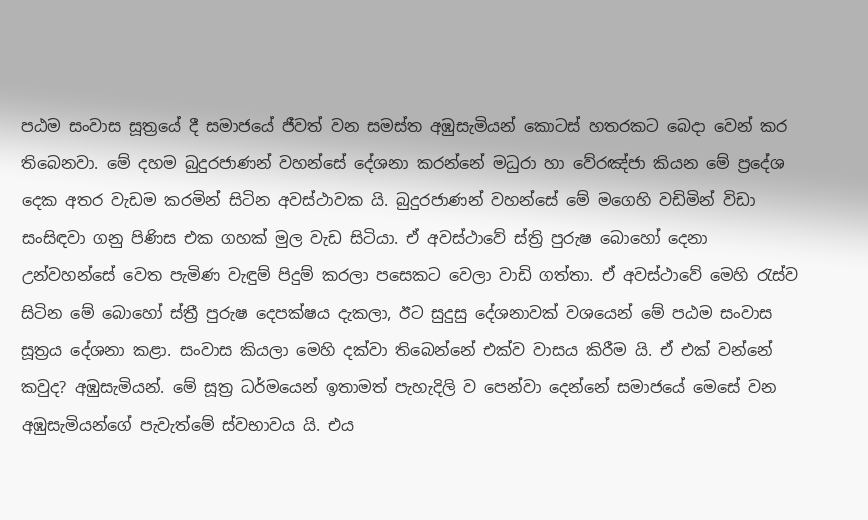පඨම සංවාස සූත්‍රයේ දී සමාජයේ ජීවත් වන සමස්ත අඹුසැමියන් කොටස් හතරකට බෙදා වෙන් කර තිබෙනවා. මේ දහම බුදුරජාණන් වහන්සේ දේශනා කරන්නේ මධුරා හා වේරඤ්ජා කියන මේ ප්‍රදේශ දෙක අතර වැඩම කරමින් සිටින අවස්ථාවක යි. බුදුරජාණන් වහන්සේ මේ මගෙහි වඩිමින් විඩා සංසිඳවා ගනු පිණිස එක ගහක් මුල වැඩ සිටියා. ඒ අවස්ථාවේ ස්ත්‍රි පුරුෂ බොහෝ දෙනා උන්වහන්සේ වෙත පැමිණ වැඳුම් පිදුම් කරලා පසෙකට වෙලා වාඩි ගත්තා. ඒ අවස්ථාවේ මෙහි රැස්ව සිටින මේ බොහෝ ස්ත්‍රී පුරුෂ දෙපක්ෂය දැකලා, ඊට සුදුසු දේශනාවක් වශයෙන් මේ පඨම සංවාස සූත්‍රය දේශනා කළා. සංවාස කියලා මෙහි දක්වා තිබෙන්නේ එක්ව වාසය කිරීම යි. ඒ එක් වන්නේ කවුද? අඹුසැමියන්. මේ සූත්‍ර ධර්මයෙන් ඉතාමත් පැහැදිලි ව පෙන්වා දෙන්නේ සමාජයේ මෙසේ වන අඹුසැමියන්ගේ පැවැත්මේ ස්වභාවය යි. එය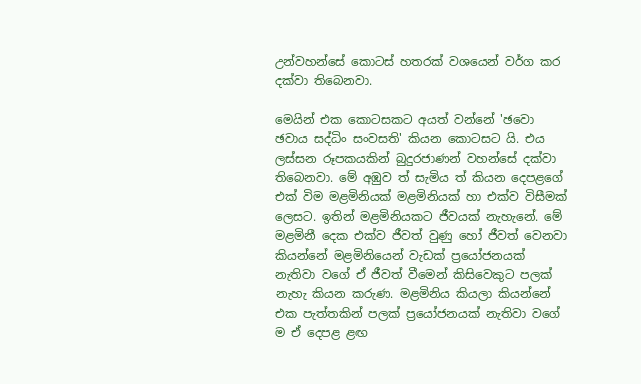උන්වහන්සේ කොටස් හතරක් වශයෙන් වර්ග කර දක්වා තිබෙනවා.

මෙයින් එක කොටසකට අයත් වන්නේ 'ඡවො ඡවාය සද්ධිං සංවසති' කියන කොටසට යි. එය ලස්සන රූපකයකින් බුදුරජාණන් වහන්සේ දක්වා තිබෙනවා. මේ අඹුව ත් සැමිය ත් කියන දෙපළගේ එක් විම මළමිනියක් මළමිනියක් හා එක්ව විසීමක් ලෙසට. ඉතින් මළමිනියකට ජීවයක් නැහැනේ. මේ මළමිනී දෙක එක්ව ජීවත් වුණු හෝ ජීවත් වෙනවා කියන්නේ මළමිනියෙන් වැඩක් ප්‍රයෝජනයක් නැතිවා වගේ ඒ ජීවත් වීමෙන් කිසිවෙකුට පලක් නැහැ කියන කරුණ. මළමිනිය කියලා කියන්නේ එක පැත්තකින් පලක් ප්‍රයෝජනයක් නැතිවා වගේ ම ඒ දෙපළ ළඟ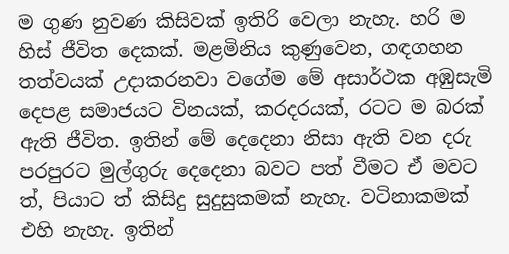ම ගුණ නුවණ කිසිවක් ඉතිරි වෙලා නැහැ. හරි ම හිස් ජීවිත දෙකක්. මළමිනිය කුණුවෙන, ගඳගහන තත්වයක් උදාකරනවා වගේම මේ අසාර්ථක අඹුසැමි දෙපළ සමාජයට විනයක්, කරදරයක්, රටට ම බරක් ඇති ජීවිත. ඉතින් මේ දෙදෙනා නිසා ඇති වන දරු පරපුරට මුල්ගුරු දෙදෙනා බවට පත් වීමට ඒ මවට ත්, පියාට ත් කිසිදු සුදුසුකමක් නැහැ. වටිනාකමක් එහි නැහැ. ඉතින්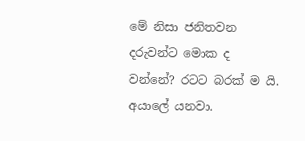මේ නිසා ජනිතවන දරුවන්ට මොක ද වන්නේ? රටට බරක් ම යි. අයාලේ යනවා.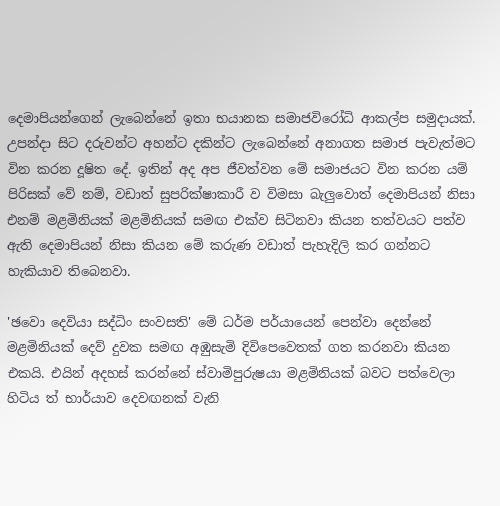දෙමාපියන්ගෙන් ලැබෙන්නේ ඉතා භයානක සමාජවිරෝධි ආකල්ප සමුදායක්. උපන්දා සිට දරුවන්ට අහන්ට දකින්ට ලැබෙන්නේ අනාගත සමාජ පැවැත්මට වින කරන දූෂිත දේ. ඉතින් අද අප ජීවත්වන මේ සමාජයට වින කරන යම් පිරිසක් වේ නම්, වඩාත් සුපරික්ෂාකාරී ව විමසා බැලුවොත් දෙමාපියන් නිසා එනම් මළමිනියක් මළමිනියක් සමඟ එක්ව සිටිනවා කියන තත්වයට පත්ව ඇති දෙමාපියන් නිසා කියන මේ කරුණ වඩාත් පැහැදිලි කර ගන්නට හැකියාව තිබෙනවා.

'ඡවො දෙවියා සද්ධිං සංවසති' මේ ධර්ම පර්යායෙන් පෙන්වා දෙන්නේ මළමිනියක් දෙව් දුවක සමඟ අඹුසැමි දිවිපෙවෙතක් ගත කරනවා කියන එකයි. එයින් අදහස් කරන්නේ ස්වාමිපුරුෂයා මළමිනියක් බවට පත්වෙලා හිටිය ත් භාර්යාව දෙවඟනක් වැනි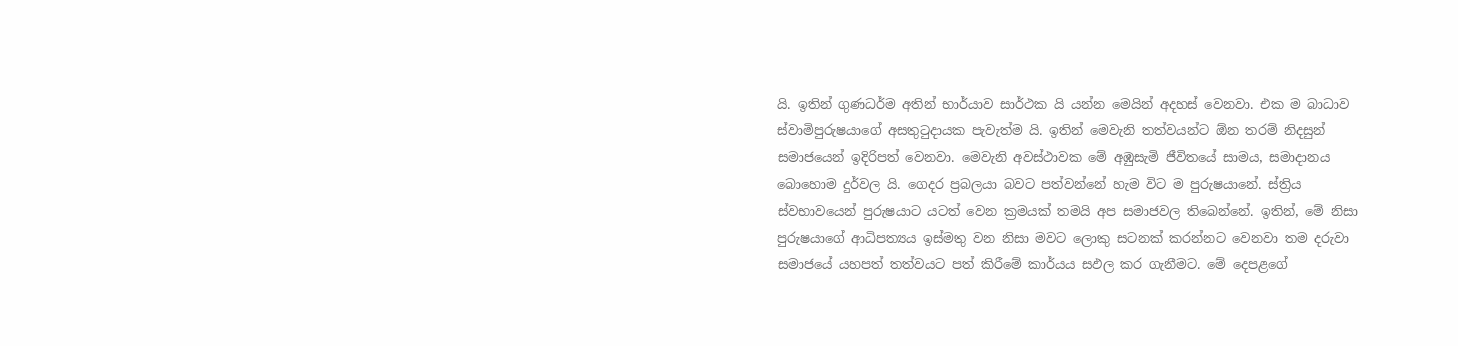යි. ඉතින් ගුණධර්ම අතින් භාර්යාව සාර්ථක යි යන්න මෙයින් අදහස් වෙනවා. එක ම බාධාව ස්වාමිපුරුෂයාගේ අසතුටුදායක පැවැත්ම යි. ඉතින් මෙවැනි තත්වයන්ට ඕන තරම් නිදසුන් සමාජයෙන් ඉදිරිපත් වෙනවා. මෙවැනි අවස්ථාවක මේ අඹුසැමි ජීවිතයේ සාමය, සමාදානය බොහොම දුර්වල යි. ගෙදර ප්‍රබලයා බවට පත්වන්නේ හැම විට ම පුරුෂයානේ. ස්ත්‍රිය ස්වභාවයෙන් පුරුෂයාට යටත් වෙන ක්‍රමයක් තමයි අප සමාජවල තිබෙන්නේ. ඉතින්, මේ නිසා පුරුෂයාගේ ආධිපත්‍යය ඉස්මතු වන නිසා මවට ලොකු සටනක් කරන්නට වෙනවා තම දරුවා සමාජයේ යහපත් තත්වයට පත් කිරීමේ කාර්යය සඵල කර ගැනීමට. මේ දෙපළගේ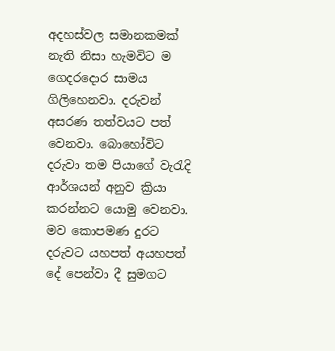අදහස්වල සමානකමක් නැති නිසා හැමවිට ම ගෙදරදොර සාමය ගිලිහෙනවා. දරුවන් අසරණ තත්වයට පත් වෙනවා. බොහෝවිට දරුවා තම පියාගේ වැරැදි ආර්ශයන් අනුව ක්‍රියා කරන්නට යොමු වෙනවා. මව කොපමණ දුරට දරුවට යහපත් අයහපත් දේ පෙන්වා දී සුමගට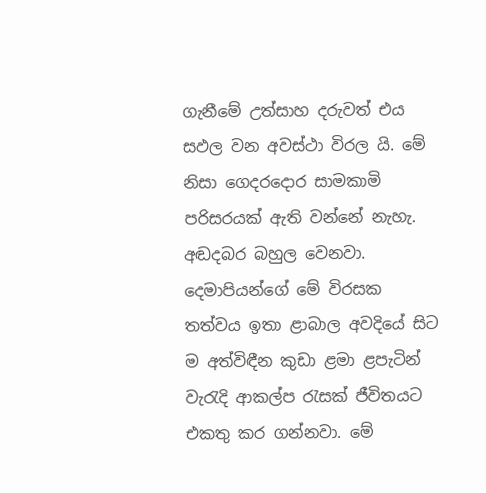ගැනීමේ උත්සාහ දරුවත් එය සඵල වන අවස්ථා විරල යි. මේ නිසා ගෙදරදොර සාමකාමි පරිසරයක් ඇති වන්නේ නැහැ. අඬදබර බහුල වෙනවා. දෙමාපියන්ගේ මේ විරසක තත්වය ඉතා ළාබාල අවදියේ සිට ම අත්විඳීන කුඩා ළමා ළපැටින් වැරැදි ආකල්ප රැසක් ජීවිතයට එකතු කර ගන්නවා. මේ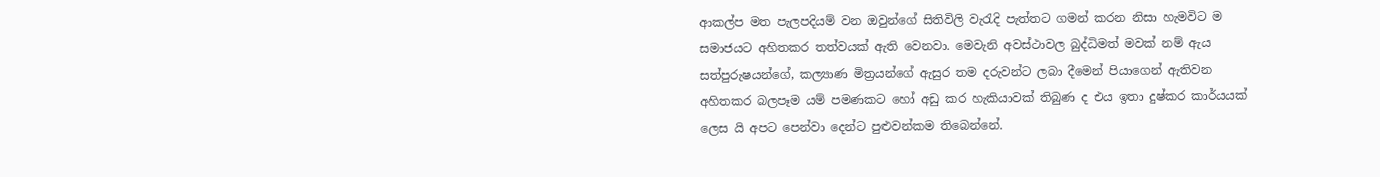ආකල්ප මත පැලපදියම් වන ඔවුන්ගේ සිතිවිලි වැරැදි පැත්තට ගමන් කරන නිසා හැමවිට ම සමාජයට අහිතකර තත්වයක් ඇති වෙනවා. මෙවැනි අවස්ථාවල බුද්ධිමත් මවක් නම් ඇය සත්පුරුෂයන්ගේ, කල්‍යාණ මිත්‍රයන්ගේ ඇසුර තම දරුවන්ට ලබා දීමෙන් පියාගෙන් ඇතිවන අහිතකර බලපෑම යම් පමණකට හෝ අඩු කර හැකියාවක් තිබුණ ද එය ඉතා දුෂ්කර කාර්යයක් ලෙස යි අපට පෙන්වා දෙන්ට පුළුවන්කම තිබෙන්නේ.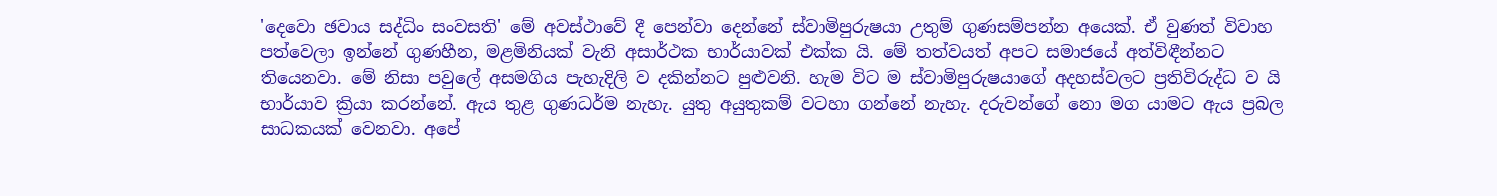'දෙවො ඡවාය සද්ධිං සංවසති' මේ අවස්ථාවේ දී පෙන්වා දෙන්නේ ස්වාමිපුරුෂයා උතුම් ගුණසම්පන්න අයෙක්. ඒ වුණත් විවාහ පත්වෙලා ඉන්නේ ගුණහීන, මළමිනියක් වැනි අසාර්ථක භාර්යාවක් එක්ක යි. මේ තත්වයත් අපට සමාජයේ අත්විඳීන්නට තියෙනවා. මේ නිසා පවුලේ අසමගිය පැහැදිලි ව දකින්නට පුළුවනි. හැම විට ම ස්වාමිපුරුෂයාගේ අදහස්වලට ප්‍රතිවිරුද්ධ ව යි භාර්යාව ක්‍රියා කරන්නේ. ඇය තුළ ගුණධර්ම නැහැ. යුතු අයුතුකම් වටහා ගන්නේ නැහැ. දරුවන්ගේ නො මග යාමට ඇය ප්‍රබල සාධකයක් වෙනවා. අපේ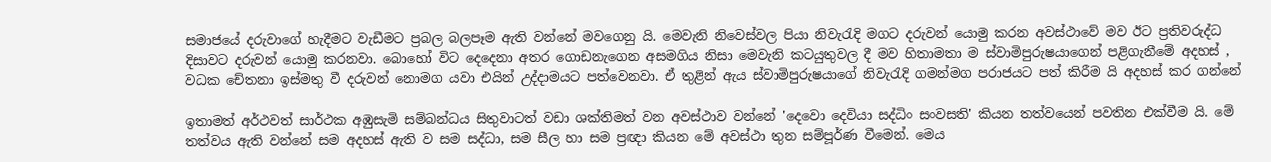සමාජයේ දරුවාගේ හැදීමට වැඩීමට ප්‍රබල බලපෑම ඇති වන්නේ මවගෙනු යි. මෙවැනි නිවෙස්වල පියා නිවැරැදි මගට දරුවන් යොමු කරන අවස්ථාවේ මව ඊට ප්‍රතිවරුද්ධ දිසාවට දරුවන් යොමු කරනවා. බොහෝ විට දෙදෙනා අතර ගොඩනැගෙන අසමගිය නිසා මෙවැනි කටයුතුවල දී මව හිතාමතා ම ස්වාමිපුරුෂයාගෙන් පළිගැනීමේ අදහස් , වධක චේතනා ඉස්මතු වී දරුවන් නොමග යවා එයින් උද්දාමයට පත්වෙනවා. ඒ තුළින් ඇය ස්වාමිපුරුෂයාගේ නිවැරැදි ගමන්මග පරාජයට පත් කිරීම යි අදහස් කර ගන්නේ

ඉතාමත් අර්ථවත් සාර්ථක අඹුසැමි සම්බන්ධය සිතුවාටත් වඩා ශක්තිමත් වන අවස්ථාව වන්නේ 'දෙවො දෙවියා සද්ධිං සංවසති' කියන තත්වයෙන් පවතින එක්වීම යි. මේ තත්වය ඇති වන්නේ සම අදහස් ඇති ව සම සද්ධා, සම සීල හා සම ප්‍රඥා කියන මේ අවස්ථා තුන සම්පූර්ණ වීමෙන්. මෙය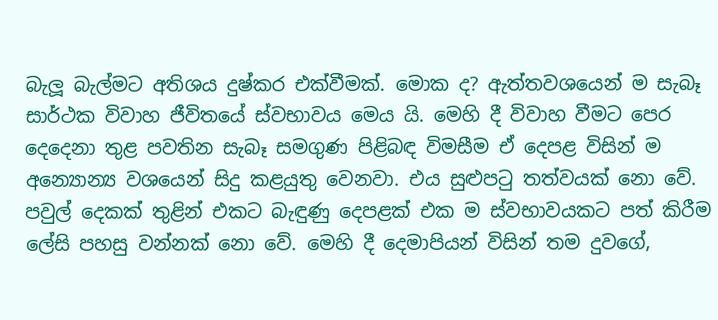බැලූ බැල්මට අතිශය දුෂ්කර එක්වීමක්. මොක ද? ඇත්තවශයෙන් ම සැබෑ සාර්ථක විවාහ ජීවිතයේ ස්වභාවය මෙය යි. මෙහි දී විවාහ වීමට පෙර දෙදෙනා තුළ පවතින සැබෑ සමගුණ පිළිබඳ විමසීම ඒ දෙපළ විසින් ම අන්‍යොන්‍ය වශයෙන් සිදු කළයුතු වෙනවා. එය සුළුපටු තත්වයක් නො වේ. පවුල් දෙකක් තුළින් එකට බැඳුණු දෙපළක් එක ම ස්වභාවයකට පත් කිරීම ලේසි පහසු වන්නක් නො වේ. මෙහි දී දෙමාපියන් විසින් තම දුවගේ,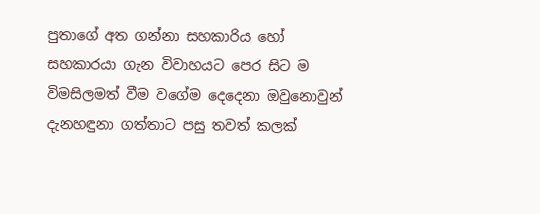පුතාගේ අත ගන්නා සහකාරිය හෝ සහකාරයා ගැන විවාහයට පෙර සිට ම විමසිලමත් වීම වගේම දෙදෙනා ඔවුනොවුන් දැනහඳුනා ගත්තාට පසු තවත් කලක්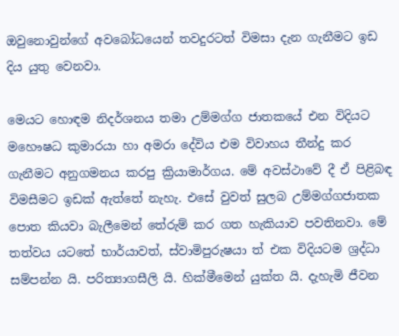ඔවුනොවුන්ගේ අවබෝධයෙන් තවදුරටත් විමසා දැන ගැනීමට ඉඩ දිය යුතු වෙනවා.

මෙයට හොඳම නිදර්ශනය තමා උම්මග්ග ජාතකයේ එන විදියට මහෞෂධ කුමාරයා හා අමරා දේවිය එම විවාහය තීන්දු කර ගැනීමට අනුගමනය කරපු ක්‍රියාමාර්ගය. මේ අවස්ථාවේ දී ඒ පිළිබඳ විමසීමට ඉඩක් ඇත්තේ නැහැ. එසේ වුවත් සුලබ උම්මග්ගජාතක පොත කියවා බැලීමෙන් තේරුම් කර ගත හැකියාව පවතිනවා. මේ තත්වය යටතේ භාර්යාවත්, ස්වාමිපුරුෂයා ත් එක විදියටම ශ්‍රද්ධා සම්පන්න යි. පරිත්‍යාගසීලි යි. හික්මීමෙන් යුක්ත යි. දැහැමි ජීවන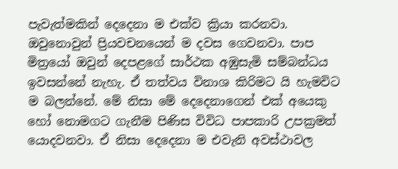පැවැත්මකින් දෙදෙනා ම එක්ව ක්‍රියා කරනවා. ඔවුනොවුන් ප්‍රියවචනයෙන් ම දවස ගෙවනවා. පාප මිත්‍රයෝ ඔවුන් දෙපළගේ සාර්ථක අඹුසැමි සම්බන්ධය ඉවසන්නේ නැහැ. ඒ තත්වය විනාශ කිරිමට යි හැමවිට ම බලන්නේ. මේ නිසා මේ දෙදෙනාගෙන් එක් අයෙකු හෝ නොමගට ගැනීම පිණිස විවිධ පාපකාරි උපක්‍රමත් යොදවනවා. ඒ නිසා දෙදෙනා ම එවැනි අවස්ථාවල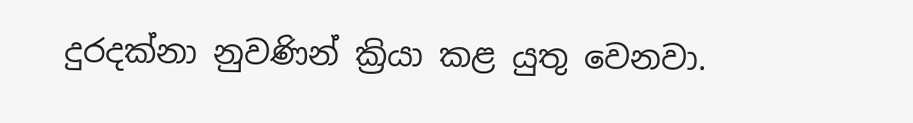දුරදක්නා නුවණින් ක්‍රියා කළ යුතු වෙනවා.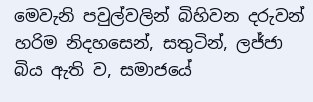මෙවැනි පවුල්වලින් බිහිවන දරුවන් හරිම නිදහසෙන්, සතුටින්, ලජ්ජා බිය ඇති ව, සමාජයේ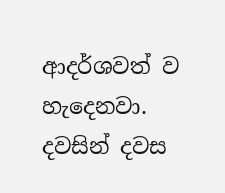ආදර්ශවත් ව හැදෙනවා. දවසින් දවස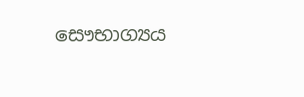සෞභාග්‍යය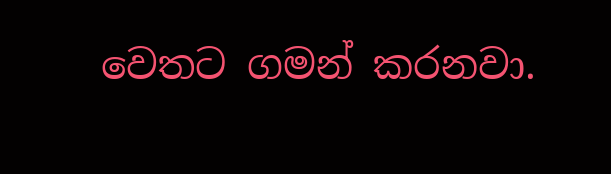වෙතට ගමන් කරනවා.